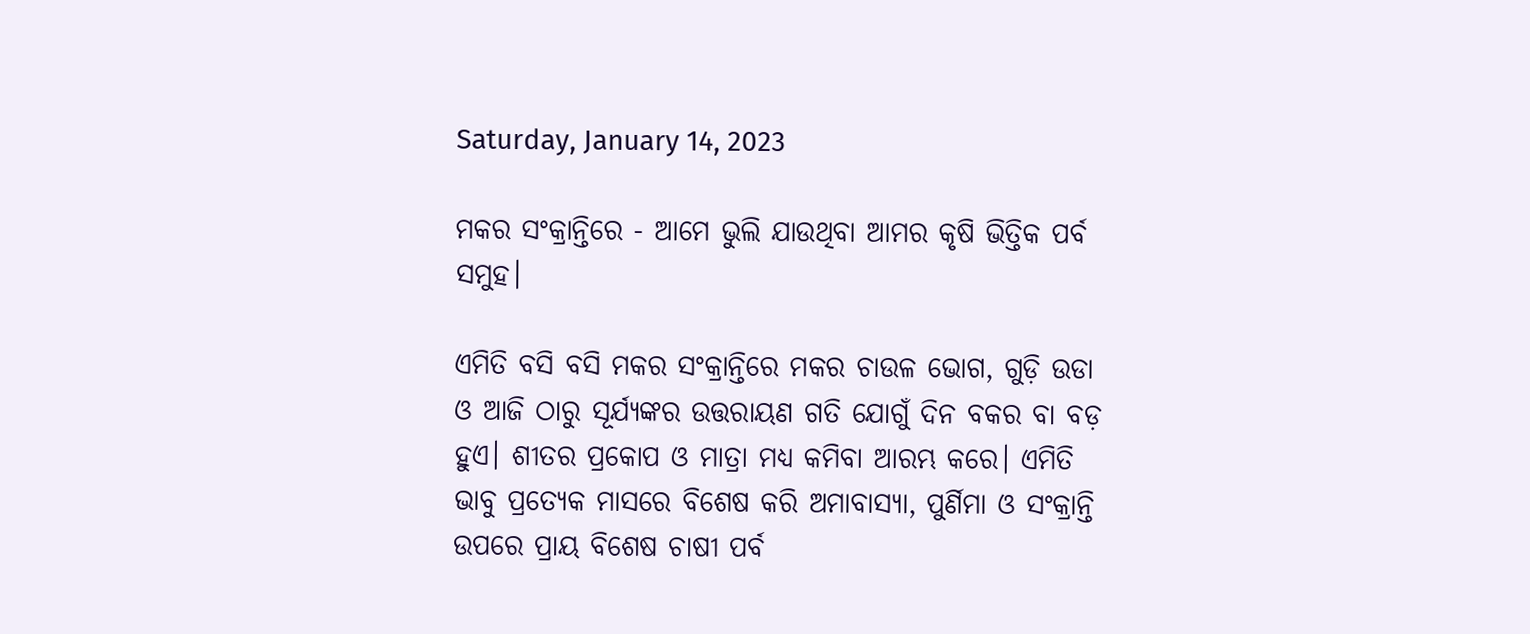Saturday, January 14, 2023

ମକର ସଂକ୍ରାନ୍ତିରେ - ଆମେ ଭୁଲି ଯାଉଥିବା ଆମର କୃଷି ଭିତ୍ତିକ ପର୍ବ ସମୁହ।

ଏମିତି ବସି ବସି ମକର ସଂକ୍ରାନ୍ତିରେ ମକର ଚାଉଳ ଭୋଗ, ଗୁଡ଼ି ଉଡା ଓ ଆଜି ଠାରୁ ସୂର୍ଯ୍ୟଙ୍କର ଉତ୍ତରାୟଣ ଗତି ଯୋଗୁଁ ଦିନ ବକର ବା ବଡ଼ ହୁଏ। ଶୀତର ପ୍ରକୋପ ଓ ମାତ୍ରା ମଧ୍ୟ କମିବା ଆରମ୍ଭ କରେ। ଏମିତି ଭାବୁ ପ୍ରତ୍ୟେକ ମାସରେ ବିଶେଷ କରି ଅମାବାସ୍ୟା, ପୁର୍ଣିମା ଓ ସଂକ୍ରାନ୍ତି ଉପରେ ପ୍ରାୟ ବିଶେଷ ଚାଷୀ ପର୍ବ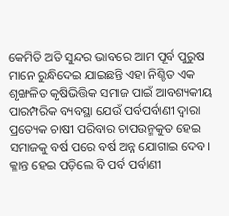କେମିତି ଅତି ସୁନ୍ଦର ଭାବରେ ଆମ ପୂର୍ବ ପୁରୁଷ ମାନେ ରୁନ୍ଧିଦେଇ ଯାଇଛନ୍ତି ଏହା ନିଶ୍ଚିତ ଏକ ଶୃଙ୍ଖଳିତ କୃଷିଭିତ୍ତିକ ସମାଜ ପାଇଁ ଆବଶ୍ୟକୀୟ ପାରମ୍ପରିକ ବ୍ୟବସ୍ଥା ଯେଉଁ ପର୍ବପର୍ବାଣୀ ଦ୍ଵାରା ପ୍ରତ୍ୟେକ ଚାଷୀ ପରିବାର ଚାପଉନ୍ମକୁତ ହେଇ ସମାଜକୁ ବର୍ଷ ପରେ ବର୍ଷ ଅନ୍ନ ଯୋଗାଇ ଦେବ। କ୍ଳାନ୍ତ ହେଇ ପଡ଼ିଲେ ବି ପର୍ବ ପର୍ବାଣୀ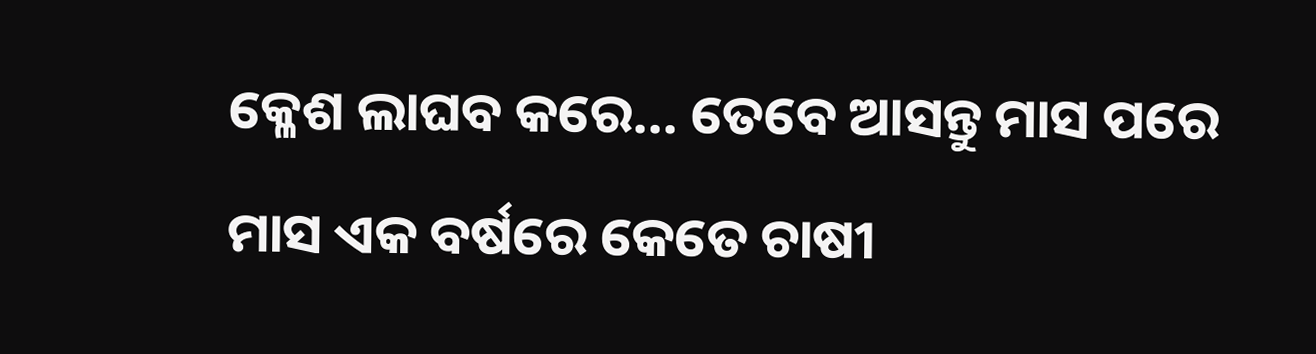କ୍ଳେଶ ଲାଘବ କରେ... ତେବେ ଆସନ୍ତୁ ମାସ ପରେ ମାସ ଏକ ବର୍ଷରେ କେତେ ଚାଷୀ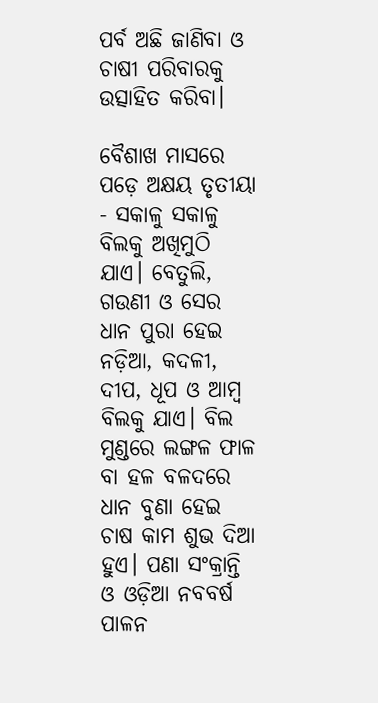ପର୍ବ ଅଛି ଜାଣିବା ଓ ଚାଷୀ ପରିବାରକୁ ଉତ୍ସାହିତ କରିବା।

ବୈଶାଖ ମାସରେ ପଡ଼େ ଅକ୍ଷୟ ତୃତୀୟା - ସକାଳୁ ସକାଳୁ ବିଲକୁ ଅଖିମୁଠି ଯାଏ। ବେତୁଲି, ଗଉଣୀ ଓ ସେର ଧାନ ପୁରା ହେଇ ନଡ଼ିଆ, କଦଳୀ, ଦୀପ, ଧୂପ ଓ ଆମ୍ବ ବିଲକୁ ଯାଏ। ବିଲ ମୁଣ୍ଡରେ ଲଙ୍ଗଳ ଫାଳ ବା ହଳ ବଳଦରେ ଧାନ ବୁଣା ହେଇ ଚାଷ କାମ ଶୁଭ ଦିଆ ହୁଏ। ପଣା ସଂକ୍ରାନ୍ତି ଓ ଓଡ଼ିଆ ନବବର୍ଷ ପାଳନ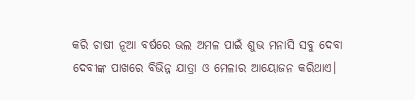କରି ଚାଷୀ ନୂଆ ବର୍ଷରେ ଭଲ ଅମଳ ପାଇଁ ଶୁଭ ମନାସି ସବୁ ଦେବା ଦେବୀଙ୍କ ପାଖରେ ବିଭିନ୍ନ ଯାତ୍ରା ଓ ମେଳାର ଆୟୋଜନ କରିଥାଏ।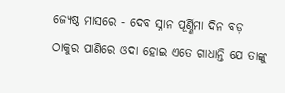ଜ୍ୟେଷ୍ଠ ମାସରେ - ଦେବ ସ୍ନାନ ପୂର୍ଣ୍ଣିମା ଦିନ ବଡ଼ ଠାକୁର ପାଣିରେ ଓଦା ହୋଇ ଏତେ ଗାଧାନ୍ତି ଯେ ତାଙ୍କୁ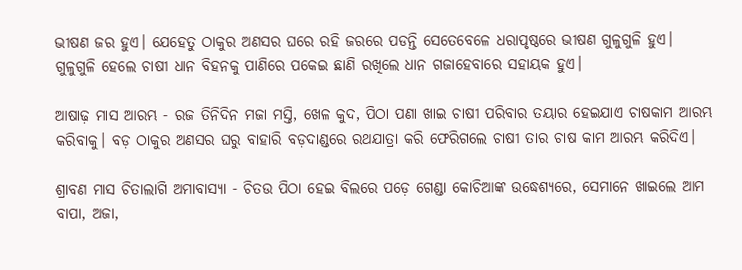ଭୀଷଣ ଜର ହୁଏ। ଯେହେତୁ ଠାକୁର ଅଣସର ଘରେ ରହି ଜରରେ ପଡନ୍ତି ସେତେବେଳେ ଧରାପୃଷ୍ଠରେ ଭୀଷଣ ଗୁଳୁଗୁଳି ହୁଏ। ଗୁଳୁଗୁଳି ହେଲେ ଚାଷୀ ଧାନ ବିହନକୁ ପାଣିରେ ପକେଇ ଛାଣି ରଖିଲେ ଧାନ ଗଜାହେବାରେ ସହାୟକ ହୁଏ।

ଆଷାଢ଼ ମାସ ଆରମ୍ଭ - ରଜ ତିନିଦିନ ମଜା ମସ୍ତି, ଖେଳ କୁଦ, ପିଠା ପଣା ଖାଇ ଚାଷୀ ପରିବାର ତୟାର ହେଇଯାଏ ଚାଷକାମ ଆରମ୍ଭ କରିବାକୁ। ବଡ଼ ଠାକୁର ଅଣସର ଘରୁ ବାହାରି ବଡ଼ଦାଣ୍ଡରେ ରଥଯାତ୍ରା କରି ଫେରିଗଲେ ଚାଷୀ ତାର ଚାଷ କାମ ଆରମ୍ଭ କରିଦିଏ।

ଶ୍ରାବଣ ମାସ ଚିତାଲାଗି ଅମାବାସ୍ୟା - ଚିତଉ ପିଠା ହେଇ ବିଲରେ ପଡ଼େ ଗେଣ୍ଡା କୋଚିଆଙ୍କ ଉଦ୍ଧେଶ୍ୟରେ, ସେମାନେ ଖାଇଲେ ଆମ ବାପା, ଅଜା,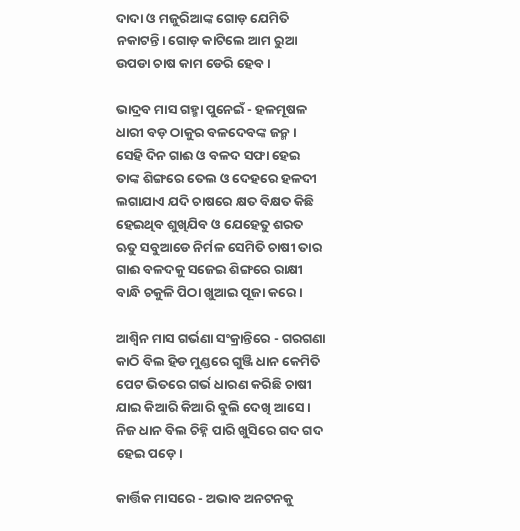ଦାଦା ଓ ମଜୁରିଆଙ୍କ ଗୋଡ଼ ଯେମିତି ନକାଟନ୍ତି। ଗୋଡ଼ କାଟିଲେ ଆମ ରୁଆ ଉପଡା ଚାଷ କାମ ଡେରି ହେବ।

ଭାଦ୍ରବ ମାସ ଗହ୍ମା ପୁନେଇଁ - ହଳମୂଷଳ ଧାରୀ ବଡ଼ ଠାକୁର ବଳଦେବଙ୍କ ଜନ୍ମ। ସେହି ଦିନ ଗାଈ ଓ ବଳଦ ସଫା ହେଇ ତାଙ୍କ ଶିଙ୍ଗରେ ତେଲ ଓ ଦେହରେ ହଳଦୀ ଲଗାଯାଏ ଯଦି ଚାଷରେ କ୍ଷତ ବିକ୍ଷତ କିଛି ହେଇଥିବ ଶୁଖିଯିବ ଓ ଯେହେତୁ ଶରତ ଋତୁ ସବୁଆଡେ ନିର୍ମଳ ସେମିତି ଚାଷୀ ତାର ଗାଈ ବଳଦକୁ ସଜେଇ ଶିଙ୍ଗରେ ରାକ୍ଷୀ ବାନ୍ଧି ଚକୁଳି ପିଠା ଖୁଆଇ ପୂଜା କରେ।

ଆଶ୍ୱିନ ମାସ ଗର୍ଭଣା ସଂକ୍ରାନ୍ତିରେ - ଗରଗଣା କାଠି ବିଲ ହିଡ ମୁଣ୍ଡରେ ଗୁଞ୍ଜି ଧାନ କେମିତି ପେଟ ଭିତରେ ଗର୍ଭ ଧାରଣ କରିଛି ଚାଷୀ ଯାଇ କିଆରି କିଆରି ବୁଲି ଦେଖି ଆସେ। ନିଜ ଧାନ ବିଲ ଚିହ୍ନି ପାରି ଖୁସିରେ ଗଦ ଗଦ ହେଇ ପଡ଼େ।

କାର୍ତ୍ତିକ ମାସରେ - ଅଭାବ ଅନଟନକୁ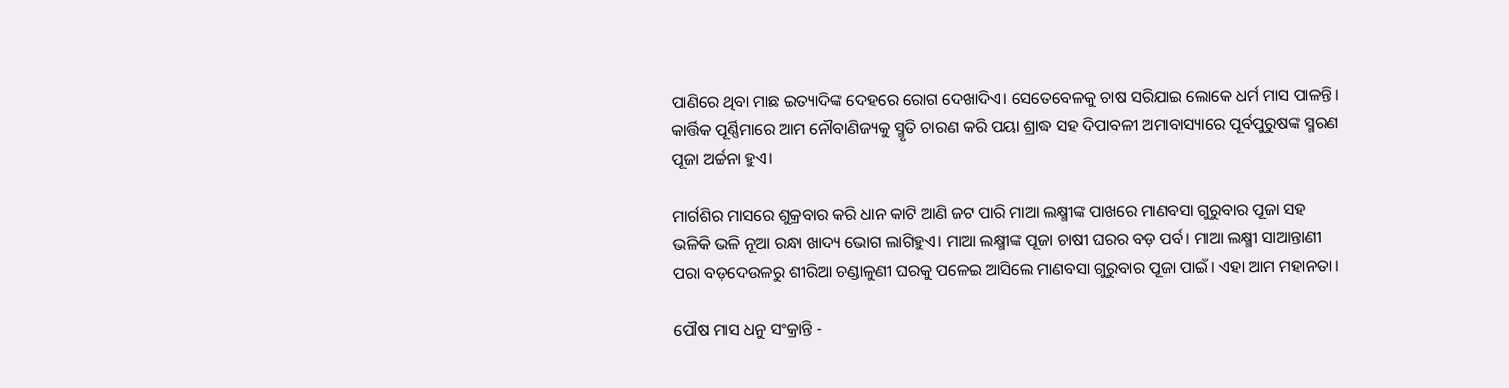ପାଣିରେ ଥିବା ମାଛ ଇତ୍ୟାଦିଙ୍କ ଦେହରେ ରୋଗ ଦେଖାଦିଏ। ସେତେବେଳକୁ ଚାଷ ସରିଯାଇ ଲୋକେ ଧର୍ମ ମାସ ପାଳନ୍ତି। କାର୍ତ୍ତିକ ପୂର୍ଣ୍ଣିମାରେ ଆମ ନୌବାଣିଜ୍ୟକୁ ସ୍ମୃତି ଚାରଣ କରି ପୟା ଶ୍ରାଦ୍ଧ ସହ ଦିପାବଳୀ ଅମାବାସ୍ୟାରେ ପୂର୍ବପୁରୁଷଙ୍କ ସ୍ମରଣ ପୂଜା ଅର୍ଚ୍ଚନା ହୁଏ।

ମାର୍ଗଶିର ମାସରେ ଶୁକ୍ରବାର କରି ଧାନ କାଟି ଆଣି ଜଟ ପାରି ମାଆ ଲକ୍ଷ୍ମୀଙ୍କ ପାଖରେ ମାଣବସା ଗୁରୁବାର ପୂଜା ସହ ଭଳିକି ଭଳି ନୂଆ ରନ୍ଧା ଖାଦ୍ୟ ଭୋଗ ଲାଗିହୁଏ। ମାଆ ଲକ୍ଷ୍ମୀଙ୍କ ପୂଜା ଚାଷୀ ଘରର ବଡ଼ ପର୍ବ। ମାଆ ଲକ୍ଷ୍ମୀ ସାଆନ୍ତାଣୀ ପରା ବଡ଼ଦେଉଳରୁ ଶୀରିଆ ଚଣ୍ଡାଳୁଣୀ ଘରକୁ ପଳେଇ ଆସିଲେ ମାଣବସା ଗୁରୁବାର ପୂଜା ପାଇଁ। ଏହା ଆମ ମ‌ହାନତା।

ପୌଷ ମାସ ଧନୁ ସଂକ୍ରାନ୍ତି -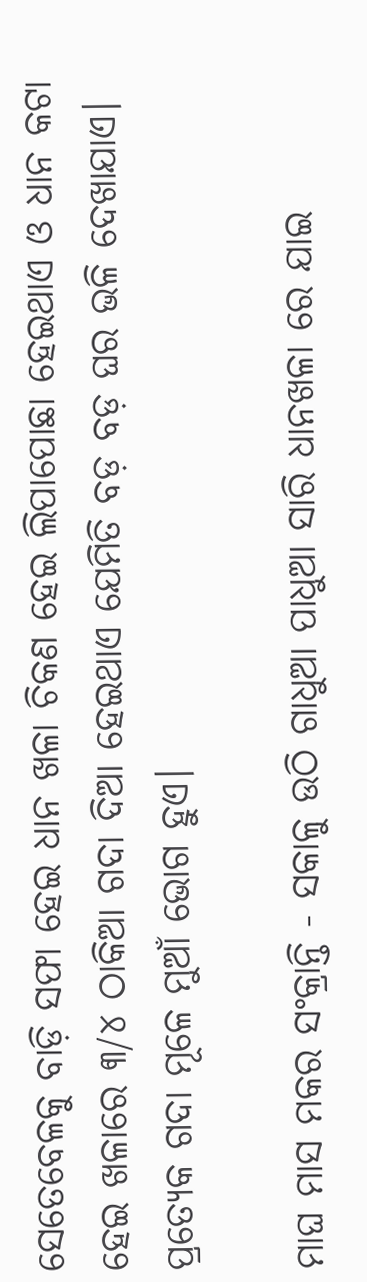ସେତେବେଳକୁ ବାଡ଼ି ସଫା ହେଇ ଧାନ ଖଳା ଚିକଣ ହେଇ ଲିପାପୋଛା ହେଇଥାଏ ଓ ଧାନ କଟା ହେଇ ଖଳାରେ ୩/୪ ଠାକିଆ ଗଦା ଦିଆ ହେଇଥାଏ ଯେମିତି ବଡ଼ ବଡ଼ ଘର ଭଳି ଦେଖାଯାଏ। ପ୍ରତ୍ୟେକ ଗଦା ମୂଳେ ମୁଆଁ ଭୋଗ ହୁଏ।

ମାଘ ମାସ ମକର ସଂକ୍ରାନ୍ତି - ସକାଳୁ ଉଠି ଗାଧୁଆ ପାଧୁଆ ସାରି ଧାନଖଳା ରେ ଯାଇ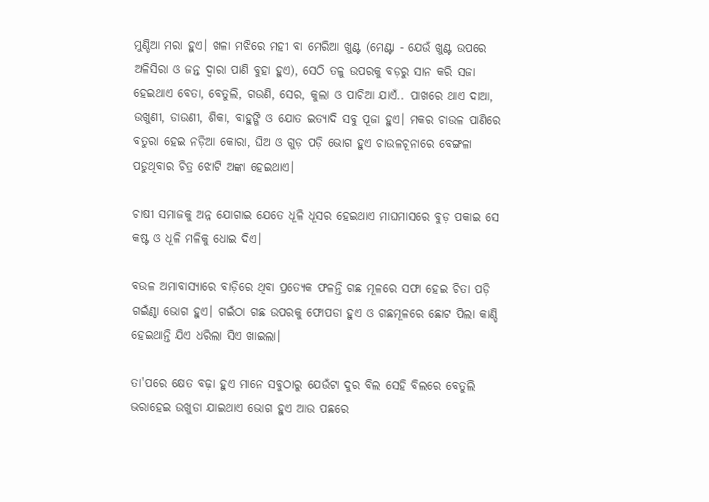ମୁଣ୍ଡିଆ ମରା ହୁଏ। ଖଳା ମଝିରେ ମହୀ ବା ମେରିଆ ଖୁଣ୍ଟ (ମେଣ୍ଟା - ଯେଉଁ ଖୁଣ୍ଟ ଉପରେ ଅଳିସିରା ଓ ଜନ୍ତ ଦ୍ଵାରା ପାଣି ବୁହା ହୁଏ), ସେଠି ତଳୁ ଉପରକୁ ବଡ଼ରୁ ସାନ କରି ସଜା ହେଇଥାଏ ବେତା, ବେତୁଲି, ଗଉଣି, ସେର, କୁଲା ଓ ପାଚିଆ ଯାଏଁ.. ପାଖରେ ଥାଏ ଦାଆ, ଉଖୁଣୀ, ଡାଉଣୀ, ଶିକା, ବାହୁଙ୍ଗି ଓ ଯୋତ ଇତ୍ୟାଦି ସବୁ ପୂଜା ହୁଏ। ମକର ଚାଉଳ ପାଣିରେ ବତୁରା ହେଇ ନଡ଼ିଆ କୋରା, ଘିଅ ଓ ଗୁଡ଼ ପଡ଼ି ଭୋଗ ହୁଏ ଚାଉଳଚୂନାରେ ବେଙ୍ଗଳା ପଡୁଥିବାର ଚିତ୍ର ଝୋଟି ଅଙ୍କା ହେଇଥାଏ।

ଚାଷୀ ସମାଜକୁ ଅନ୍ନ ଯୋଗାଇ ଯେତେ ଧୂଳି ଧୂସର ହେଇଥାଏ ମାଘମାସରେ ବୁଡ଼ ପକାଇ ସେ କଷ୍ଟ ଓ ଧୂଳି ମଳିକୁ ଧୋଇ ଦିଏ।

ବଉଳ ଅମାବାସ୍ୟାରେ ବାଡ଼ିରେ ଥିବା ପ୍ରତ୍ୟେକ ଫଳନ୍ତି ଗଛ ମୂଳରେ ସଫା ହେଇ ଚିତା ପଡ଼ି ଗଇଁଣ୍ଠା ଭୋଗ ହୁଏ। ଗଇଁଠା ଗଛ ଉପରକୁ ଫୋପଡା ହୁଏ ଓ ଗଛମୂଳରେ ଛୋଟ ପିଲା କାଣ୍ଡି ହେଇଥାନ୍ତି ଯିଏ ଧରିଲା ସିଏ ଖାଇଲା।

ତା'ପରେ କ୍ଷେତ ବଢ଼ା ହୁଏ ମାନେ ସବୁଠାରୁ ଯେଉଁଟା ଦୁର ବିଲ ସେହି ବିଲରେ ବେତୁଲି ଭରାହେଇ ଉଖୁଡା ଯାଇଥାଏ ଭୋଗ ହୁଏ ଆଉ ପଛରେ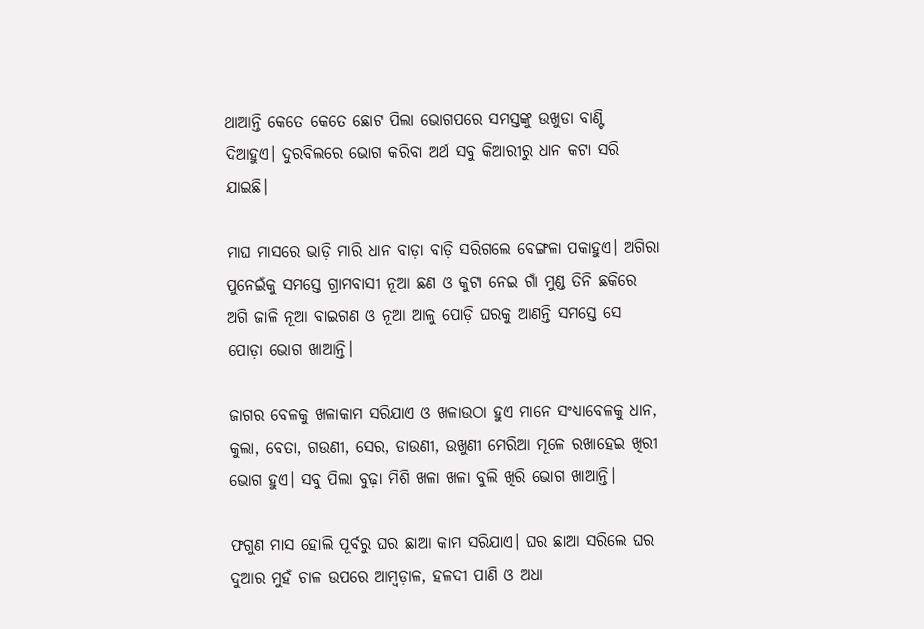ଥାଆନ୍ତି କେତେ କେତେ ଛୋଟ ପିଲା ଭୋଗପରେ ସମସ୍ତଙ୍କୁ ଉଖୁଡା ବାଣ୍ଟି ଦିଆହୁଏ। ଦୁରବିଲରେ ଭୋଗ କରିବା ଅର୍ଥ ସବୁ କିଆରୀରୁ ଧାନ କଟା ସରି ଯାଇଛି।

ମାଘ ମାସରେ ଭାଡ଼ି ମାରି ଧାନ ବାଡ଼ା ବାଡ଼ି ସରିଗଲେ ବେଙ୍ଗଳା ପକାହୁଏ। ଅଗିରା ପୁନେଇଁକୁ ସମସ୍ତେ ଗ୍ରାମବାସୀ ନୂଆ ଛଣ ଓ କୁଟା ନେଇ ଗାଁ ମୁଣ୍ଡ ତିନି ଛକିରେ ଅଗି ଜାଳି ନୂଆ ବାଇଗଣ ଓ ନୂଆ ଆଳୁ ପୋଡ଼ି ଘରକୁ ଆଣନ୍ତି ସମସ୍ତେ ସେ ପୋଡ଼ା ଭୋଗ ଖାଆନ୍ତି।

ଜାଗର ବେଳକୁ ଖଳାକାମ ସରିଯାଏ ଓ ଖଳାଉଠା ହୁଏ ମାନେ ସଂଧ୍ୟାବେଳକୁ ଧାନ, କୁଲା, ବେତା, ଗଉଣୀ, ସେର, ଡାଉଣୀ, ଉଖୁଣୀ ମେରିଆ ମୂଳେ ରଖାହେଇ ଖିରୀ ଭୋଗ ହୁଏ। ସବୁ ପିଲା ବୁଢ଼ା ମିଶି ଖଳା ଖଳା ବୁଲି ଖିରି ଭୋଗ ଖାଆନ୍ତି।

ଫଗୁଣ ମାସ ହୋଲି ପୂର୍ବରୁ ଘର ଛାଆ କାମ ସରିଯାଏ। ଘର ଛାଆ ସରିଲେ ଘର ଦୁଆର ମୁହଁ ଚାଳ ଉପରେ ଆମ୍ବଡ଼ାଳ, ହଳଦୀ ପାଣି ଓ ଅଧା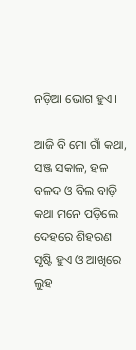ନଡ଼ିଆ ଭୋଗ ହୁଏ।

ଆଜି ବି ମୋ ଗାଁ କଥା, ସଞ୍ଜ ସକାଳ, ହଳ ବଳଦ ଓ ବିଲ ବାଡ଼ି କଥା ମନେ ପଡ଼ିଲେ ଦେହରେ ଶିହରଣ ସୃଷ୍ଟି ହୁଏ ଓ ଆଖିରେ ଲୁହ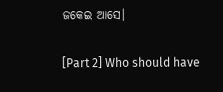ଜକେଇ ଆସେ।

[Part 2] Who should have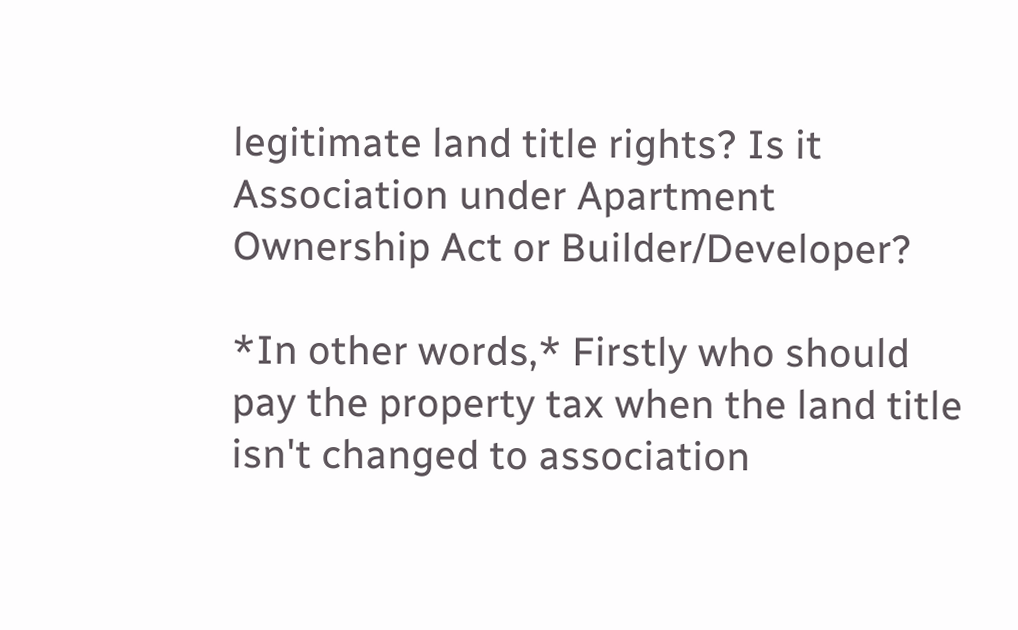legitimate land title rights? Is it Association under Apartment Ownership Act or Builder/Developer?

*In other words,* Firstly who should pay the property tax when the land title isn't changed to association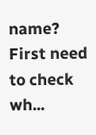name? First need to check wh...